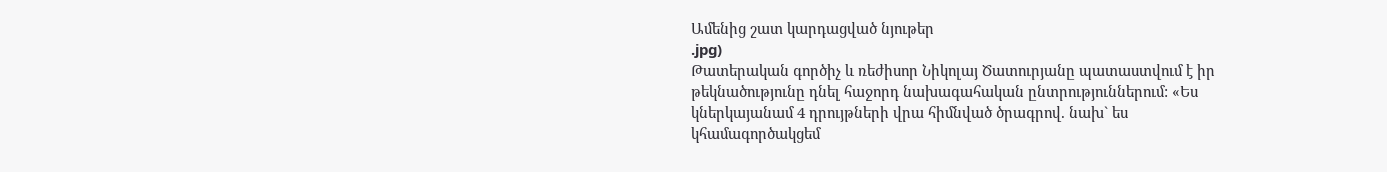Ամենից շատ կարդացված նյութեր
.jpg)
Թատերական գործիչ և ռեժիսոր Նիկոլայ Ծատուրյանը պատաստվում է իր թեկնածությունը դնել հաջորդ նախագահական ընտրություններում: «Ես կներկայանամ 4 դրույթների վրա հիմնված ծրագրով. նախ` ես կհամագործակցեմ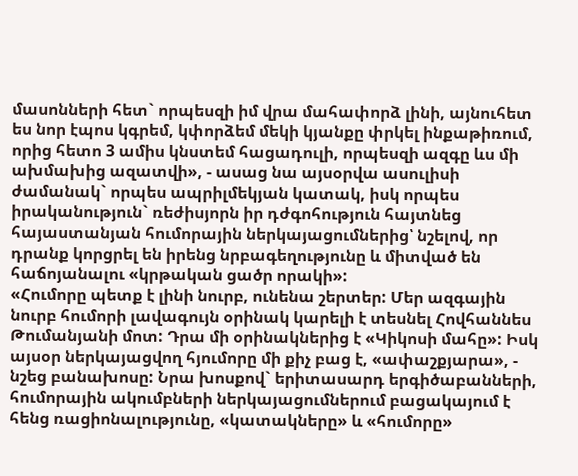մասոնների հետ` որպեսզի իմ վրա մահափորձ լինի, այնուհետ ես նոր էպոս կգրեմ, կփորձեմ մեկի կյանքը փրկել ինքաթիռում, որից հետո 3 ամիս կնստեմ հացադուլի, որպեսզի ազգը ևս մի ախմախից ազատվի», - ասաց նա այսօրվա ասուլիսի ժամանակ` որպես ապրիլմեկյան կատակ, իսկ որպես իրականություն` ռեժիսյորն իր դժգոհություն հայտնեց հայաստանյան հումորային ներկայացումներից՝ նշելով, որ դրանք կորցրել են իրենց նրբագեղությունը և միտված են հաճոյանալու «կրթական ցածր որակի»:
«Հումորը պետք է լինի նուրբ, ունենա շերտեր: Մեր ազգային նուրբ հումորի լավագույն օրինակ կարելի է տեսնել Հովհաննես Թումանյանի մոտ: Դրա մի օրինակներից է «Կիկոսի մահը»: Իսկ այսօր ներկայացվող հյումորը մի քիչ բաց է, «ափաշքյարա», - նշեց բանախոսը: Նրա խոսքով` երիտասարդ երգիծաբանների, հումորային ակումբների ներկայացումներում բացակայում է հենց ռացիոնալությունը, «կատակները» և «հումորը»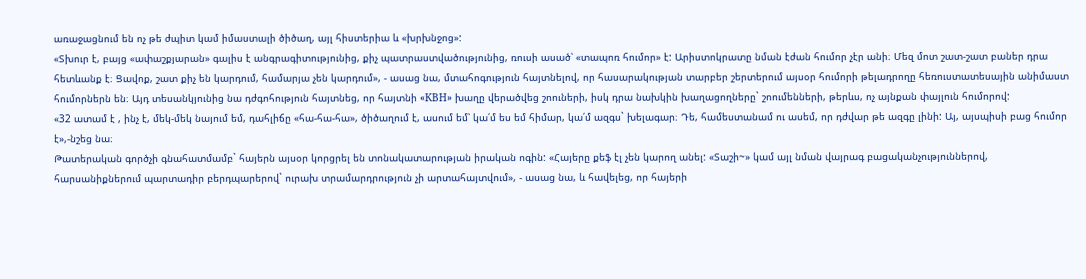առաջացնում են ոչ թե ժպիտ կամ իմաստալի ծիծաղ, այլ հիստերիա և «խրխնջոց»:
«Տխուր է, բայց «ափաշքյարան» գալիս է անգրագիտությունից, քիչ պատրաստվածությունից, ռուսի ասած՝ «տապոռ հումոր» է: Արիստոկրատը նման էժան հումոր չէր անի։ Մեզ մոտ շատ-շատ բաներ դրա հետևանք է։ Ցավոք, շատ քիչ են կարդում, համարյա չեն կարդում», - ասաց նա, մտահոգություն հայտնելով, որ հասարակության տարբեր շերտերում այսօր հումորի թելադրողը հեռուստատեսային անիմաստ հումորներն են։ Այդ տեսանկյունից նա դժգոհություն հայտնեց, որ հայտնի «КВН» խաղը վերածվեց շոուների, իսկ դրա նախկին խաղացողները` շոումենների, թերևս, ոչ այնքան փայլուն հումորով:
«32 ատամ է , ինչ է, մեկ-մեկ նայում եմ, դահլիճը «հա-հա-հա», ծիծաղում է, ասում եմ՝ կա՛մ ես եմ հիմար, կա՛մ ազգս` խելագար։ Դե, համեստանամ ու ասեմ, որ դժվար թե ազգը լինի: Այ, այսպիսի բաց հումոր է»,-նշեց նա։
Թատերական գործչի գնահատմամբ` հայերն այսօր կորցրել են տոնակատարության իրական ոգին: «Հայերը քեֆ էլ չեն կարող անել: «Տաշի~» կամ այլ նման վայրագ բացականչություններով, հարսանիքներում պարտադիր բերդպարերով` ուրախ տրամարդրություն չի արտահայտվում», - ասաց նա, և հավելեց, որ հայերի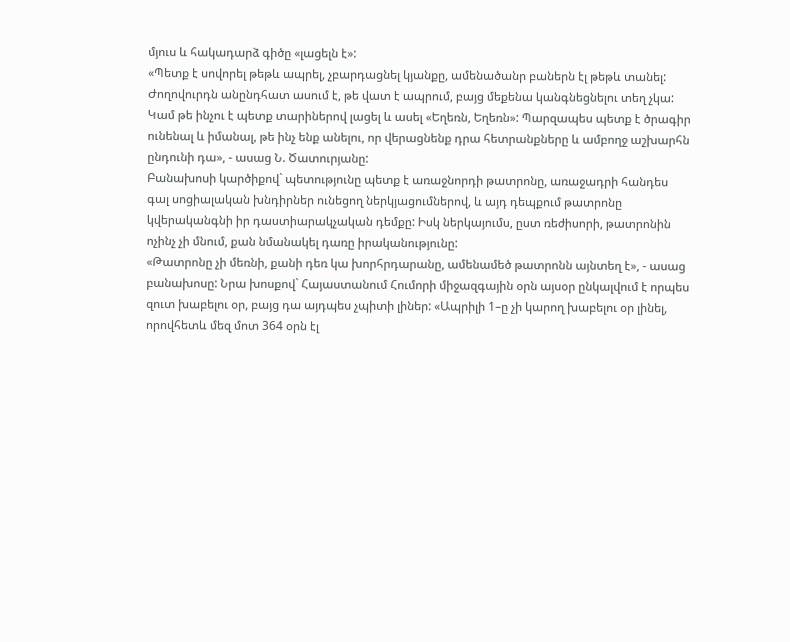մյուս և հակադարձ գիծը «լացելն է»:
«Պետք է սովորել թեթև ապրել, չբարդացնել կյանքը, ամենածանր բաներն էլ թեթև տանել: Ժողովուրդն անընդհատ ասում է, թե վատ է ապրում, բայց մեքենա կանգնեցնելու տեղ չկա: Կամ թե ինչու է պետք տարիներով լացել և ասել «Եղեռն, Եղեռն»: Պարզապես պետք է ծրագիր ունենալ և իմանալ, թե ինչ ենք անելու, որ վերացնենք դրա հետրանքները և ամբողջ աշխարհն ընդունի դա», - ասաց Ն. Ծատուրյանը:
Բանախոսի կարծիքով` պետությունը պետք է առաջնորդի թատրոնը, առաջադրի հանդես գալ սոցիալական խնդիրներ ունեցող ներկյացումներով, և այդ դեպքում թատրոնը կվերականգնի իր դաստիարակչական դեմքը: Իսկ ներկայումս, ըստ ռեժիսորի, թատրոնին ոչինչ չի մնում, քան նմանակել դառը իրականությունը:
«Թատրոնը չի մեռնի, քանի դեռ կա խորհրդարանը, ամենամեծ թատրոնն այնտեղ է», - ասաց բանախոսը: Նրա խոսքով` Հայաստանում Հումորի միջազգային օրն այսօր ընկալվում է որպես զուտ խաբելու օր, բայց դա այդպես չպիտի լիներ: «Ապրիլի 1–ը չի կարող խաբելու օր լինել, որովհետև մեզ մոտ 364 օրն էլ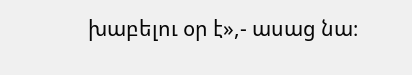խաբելու օր է»,- ասաց նա։